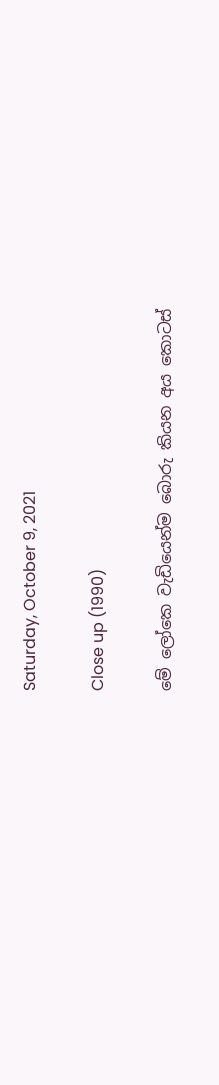Saturday, October 9, 2021

Close up (1990)

මේ ලෝකෙ වැඩියෙන්ම බොරු කියන අය කොටස්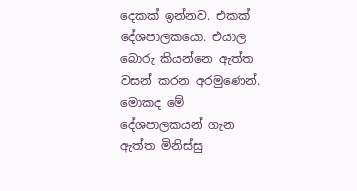දෙකක් ඉන්නව. එකක් දේශපාලකයො. එයාල බොරු කියන්නෙ ඇත්ත වසන් කරන අරමුණෙන්. මොකද මේ දේශපාලකයන් ගැන ඇත්ත මිනිස්සු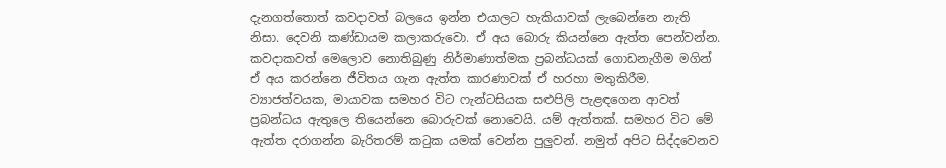දැනගත්තොත් කවදාවත් බලයෙ ඉන්න එයාලට හැකියාවක් ලැබෙන්නෙ නැති නිසා. දෙවනි කණ්ඩායම කලාකරුවො. ඒ අය බොරු කියන්නෙ ඇත්ත පෙන්වන්න. කවදාකවත් මෙලොව නොතිබුණු නිර්මාණාත්මක ප්‍රබන්ධයක් ගොඩනැගීම මගින් ඒ අය කරන්නෙ ජීවිතය ගැන ඇත්ත කාරණාවක් ඒ හරහා මතුකිරීම. ව්‍යාජත්වයක, මායාවක සමහර විට ෆැන්ටසියක සළුපිලි පැළඳගෙන ආවත් ප්‍රබන්ධය ඇතුලෙ තියෙන්නෙ බොරුවක් නොවෙයි. යම් ඇත්තක්. සමහර විට මේ ඇත්‍ත දරාගන්න බැරිතරම් කටුක යමක් වෙන්න පුලුවන්. නමුත් අපිට සිද්දවෙනව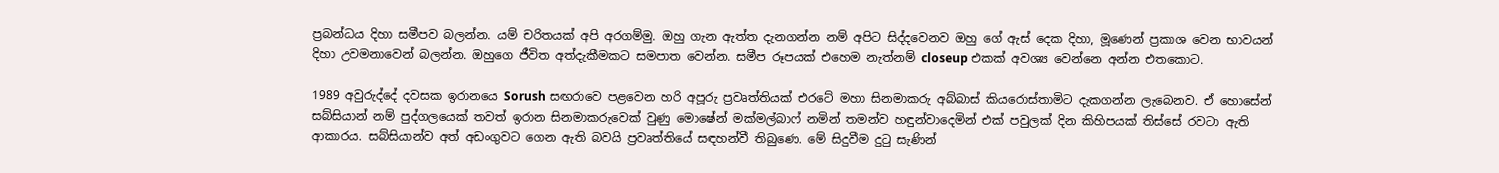ප්‍රබන්ධය දිහා සමීපව බලන්න. යම් චරිතයක් අපි අරගම්මු. ඔහු ගැන ඇත්ත දැනගන්න නම් අපිට සිද්දවෙනව ඔහු ගේ ඇස් දෙක දිහා, මූණෙන් ප්‍රකාශ වෙන භාවයන් දිහා උවමනාවෙන් බලන්න. ඔහුගෙ ජීවිත අත්දැකීමකට සමපාත වෙන්න. සමීප රූපයක් එහෙම නැත්නම් closeup එකක් අවශ්‍ය වෙන්නෙ අන්න එතකොට.

1989 අවුරුද්දේ දවසක ඉරානයෙ Sorush සඟරාවෙ පළවෙන හරි අපූරු ප්‍රවෘත්තියක් එරටේ මහා සිනමාකරු අබ්බාස් කියරොස්තාමිට දැකගන්න ලැබෙනව. ඒ හොසේන් සබ්සියාන් නම් පුද්ගලයෙක් තවත් ඉරාන සිනමාකරුවෙක් වුණු මොෂේන් මක්මල්බාෆ් නමින් තමන්ව හඳුන්වාදෙමින් එක් පවුලක් දින කිහිපයක් තිස්සේ රවටා ඇති ආකාරය. සබ්සියාන්ව අත් අඩංගුවට ගෙන ඇති බවයි ප්‍රවෘත්තියේ සඳහන්වී තිබුණෙ. මේ සිදුවීම දුටු සැණින්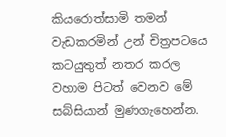කියරොත්සාමි තමන් වැඩකරමින් උන් චිත්‍රපටයෙ කටයුතුත් නතර කරල වහාම පිටත් වෙනව මේ සබ්සියාන් මුණගැහෙන්න.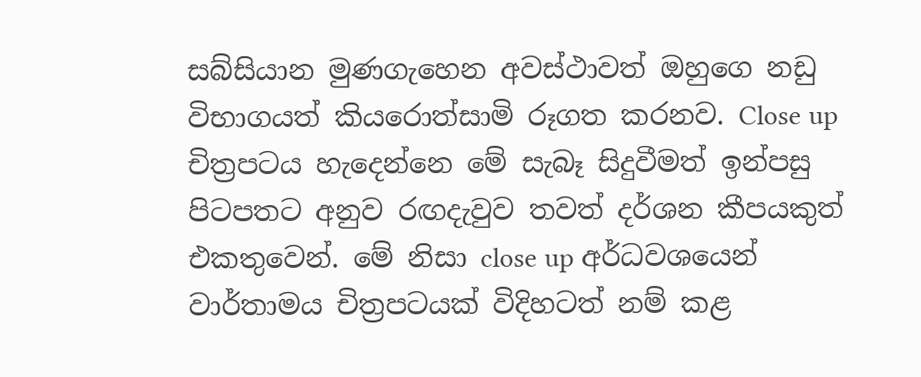සබ්සියාන මුණගැහෙන අවස්ථාවත් ඔහුගෙ නඩු විභාගයත් කියරොත්සාමි රූගත කරනව. Close up චිත්‍රපටය හැදෙන්නෙ මේ සැබෑ සිදුවීමත් ඉන්පසු පිටපතට අනුව රඟදැවුව තවත් දර්ශන කීපයකුත් එකතුවෙන්. මේ නිසා close up අර්ධවශයෙන් වාර්තාමය චිත්‍රපටයක් විදිහටත් නම් කළ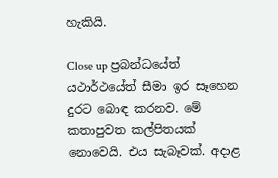හැකියි.

Close up ප්‍රබන්ධයේත් යථාර්ථයේත් සීමා ඉර සෑහෙන දුරට බොඳ කරනව. මේ කතාපුවත කල්පිතයක් නොවෙයි. එය සැබෑවක්. අදාළ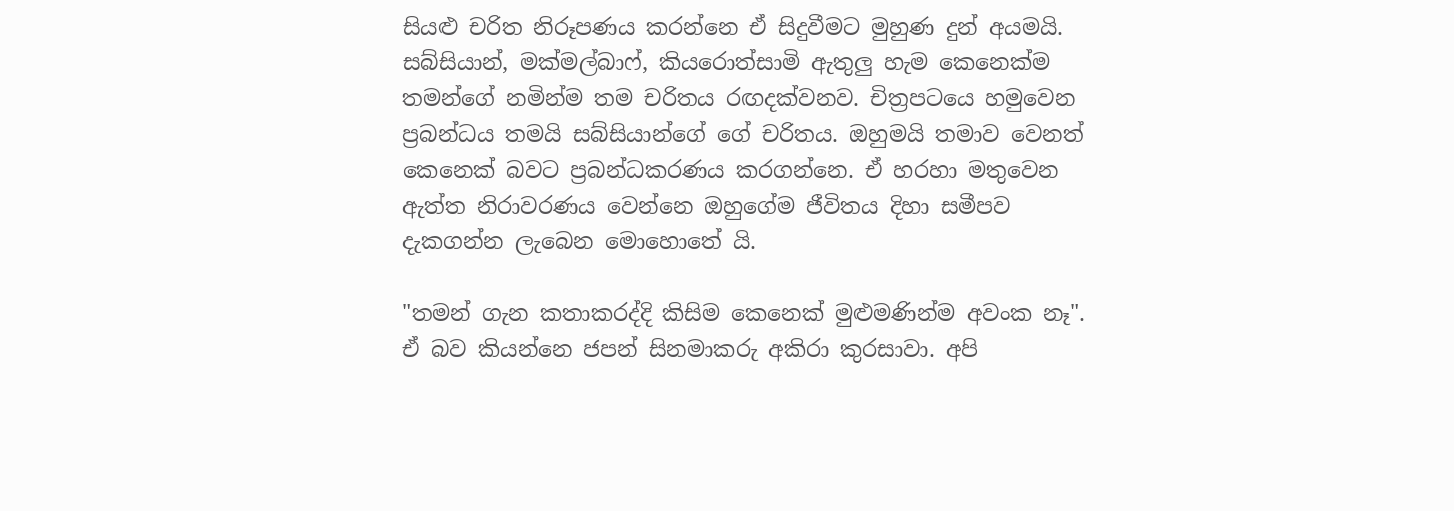සියළු චරිත නිරූපණය කරන්නෙ ඒ සිදුවීමට මුහුණ දුන් අයමයි. සබ්සියාන්, මක්මල්බාෆ්, කියරොත්සාමි ඇතුලු හැම කෙනෙක්ම තමන්ගේ නමින්ම තම චරිතය රඟදක්වනව. චිත්‍රපටයෙ හමුවෙන ප්‍රබන්ධය තමයි සබ්සියාන්ගේ ගේ චරිතය. ඔහුමයි තමාව වෙනත් කෙනෙක් බවට ප්‍රබන්ධකරණය කරගන්නෙ. ඒ හරහා මතුවෙන ඇත්ත නිරාවරණය වෙන්නෙ ඔහුගේම ජීවිතය දිහා සමීපව දැකගන්න ලැබෙන මොහොතේ යි.

"තමන් ගැන කතාකරද්දි කිසිම කෙනෙක් මුළුමණින්ම අවංක නෑ". ඒ බව කියන්නෙ ජපන් සිනමාකරු අකිරා කුරසාවා. අපි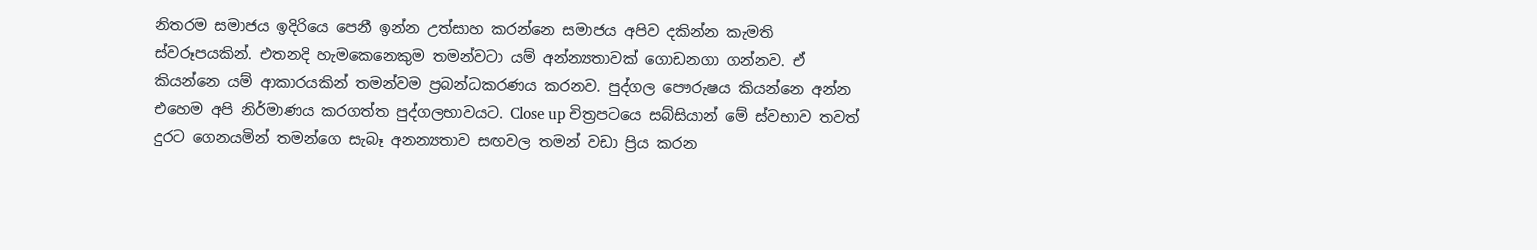නිතරම සමාජය ඉදිරියෙ පෙනී ඉන්න උත්සාහ කරන්නෙ සමාජය අපිව දකින්න කැමති ස්වරූපයකින්. එතනදි හැමකෙනෙකුම තමන්වටා යම් අන්න්‍යතාවක් ගොඩනගා ගන්නව. ඒ කියන්නෙ යම් ආකාරයකින් තමන්වම ප්‍රබන්ධකරණය කරනව. පුද්ගල පෞරුෂය කියන්නෙ අන්න එහෙම අපි නිර්මාණය කරගත්‍ත පුද්ගලභාවයට. Close up චිත්‍රපටයෙ සබ්සියාන් මේ ස්වභාව තවත් දුරට ගෙනයමින් තමන්ගෙ සැබෑ අනන්‍යතාව සඟවල තමන් වඩා ප්‍රිය කරන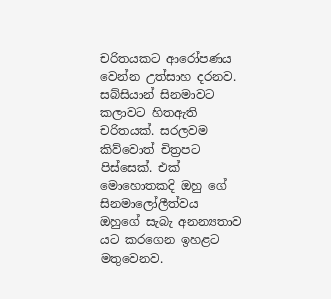චරිතයකට ආරෝපණය වෙන්න උත්සාහ දරනව. සබ්සියාන් සිනමාවට කලාවට හිතඇති චරිතයක්. සරලවම කිව්වොත් චිත්‍රපට පිස්සෙක්. එක් මොහොතකදි ඔහු ගේ සිනමාලෝලීත්වය ඔහුගේ සැබැ අනන්‍යතාව යට කරගෙන ඉහළට මතුවෙනව.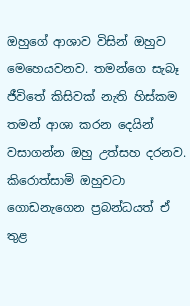ඔහුගේ ආශාව විසින් ඔහුව මෙහෙයවනව. තමන්ගෙ සැබෑ ජීවිතේ කිසිවක් නැති හිස්කම තමන් ආශා කරන දෙයින් වසාගන්න ඔහු උත්සහ දරනව. කිරොත්සාමි ඔහුවටා ගොඩනැගෙන ප්‍රබන්ධයත් ඒ තුළ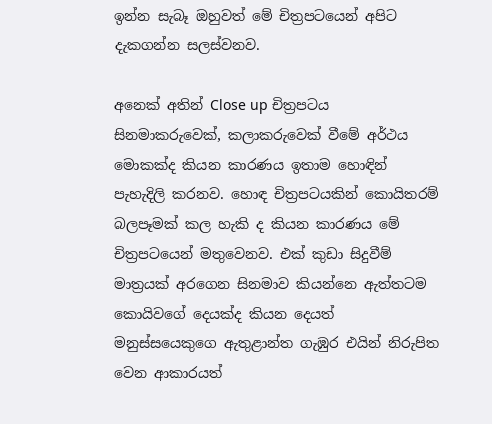ඉන්න සැබෑ ඔහුවත් මේ චිත්‍රපටයෙන් අපිට දැකගන්න සලස්වනව.

අනෙක් අතින් Close up චිත්‍රපටය සිනමාකරුවෙක්, කලාකරුවෙක් වීමේ අර්ථය මොකක්ද කියන කාරණය ඉතාම හොඳින් පැහැදිලි කරනව. හොඳ චිත්‍රපටයකින් කොයිතරම් බලපෑමක් කල හැකි ද කියන කාරණය මේ චිත්‍රපටයෙන් මතුවෙනව. එක් කුඩා සිදුවීම් මාත්‍රයක් අරගෙන සිනමාව කියන්නෙ ඇත්තටම කොයිවගේ දෙයක්ද කියන දෙයත් මනුස්සයෙකුගෙ ඇතුළාන්ත ගැඹුර එයින් නිරුපිත වෙන ආකාරයත්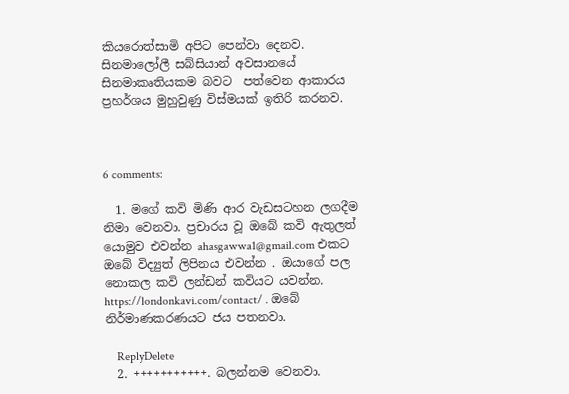කියරොත්සාමි අපිට පෙන්වා දෙනව. සිනමාලෝලී සබ්සියාන් අවසානයේ සිනමාකෘතියකම බවට  පත්වෙන ආකාරය ප්‍රහර්ශය මුහුවුණු විස්මයක් ඉතිරි කරනව.



6 comments:

  1. මගේ කවි මිණි ආර වැඩසටහන ලගදීම නිමා වෙනවා. ප්‍රචාරය වූ ඔබේ කවි ඇතුලත් යොමුව එවන්න ahasgawwa1@gmail.com එකට ඔබේ විද්‍යුත් ලිපිනය එවන්න . ඔයාගේ පල නොකල කවි ලන්ඩන් කවියට යවන්න. https://londonkavi.com/contact/ . ඔබේ නිර්මාණකරණයට ජය පතනවා.

    ReplyDelete
  2. +++++++++++. බලන්නම වෙනවා.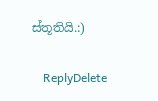ස්තූතියි.:)

    ReplyDelete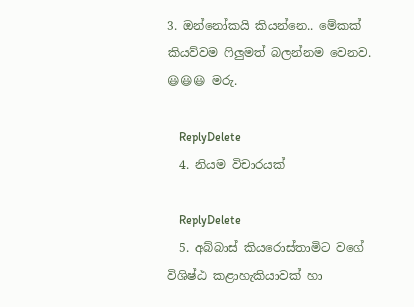3. ඔන්නෝකයි කියන්නෙ.. මේකක් කියව්වම ෆිලුමත් බලන්නම වෙනව. 😃😃😃 මරු.

    ReplyDelete
  4. නියම විචාරයක්

    ReplyDelete
  5. අබ්බාස් කියරොස්තාමිට වගේ විශිෂ්ඨ කළාහැකියාවක් හා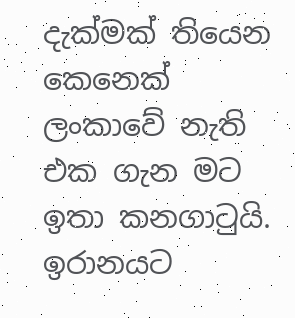දැක්මක් තියෙන කෙනෙක් ලංකාවේ නැති එක ගැන මට ඉතා කනගාටුයි. ඉරානයට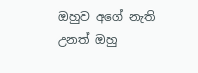ඔහුව අගේ නැති උනත් ඔහු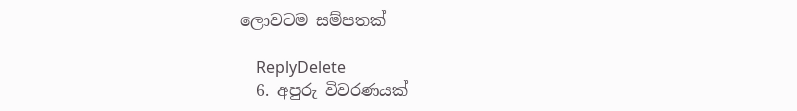ලොවටම සම්පතක්

    ReplyDelete
  6. අපුරු විවරණයක්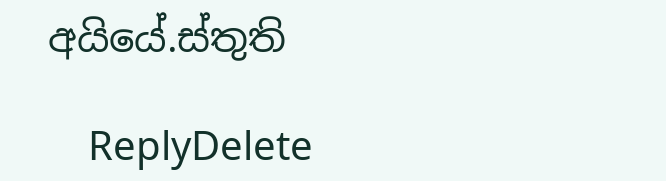අයියේ.ස්තුති

    ReplyDelete